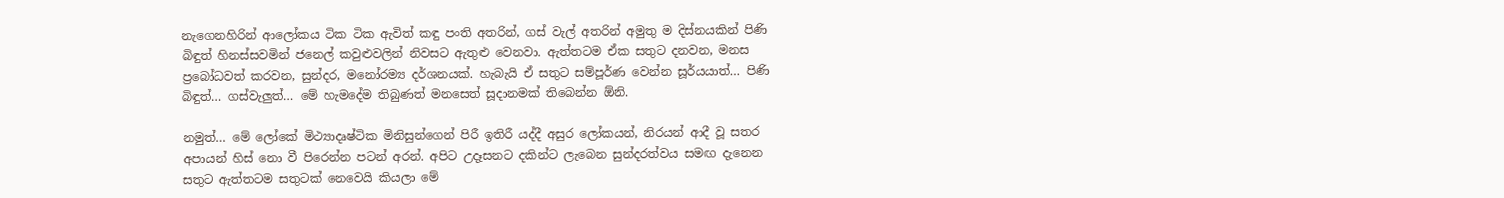නැගෙනහිරින් ආලෝකය ටික ටික ඇවිත් කඳු පංති අතරින්, ගස් වැල් අතරින් අමුතු ම දිස්නයකින් පිණි බිඳුත් හිනස්සවමින් ජනෙල් කවුළුවලින් නිවසට ඇතුළු වෙනවා. ඇත්තටම ඒක සතුට දනවන, මනස ප්‍රබෝධවත් කරවන, සුන්දර, මනෝරම්‍ය දර්ශනයක්. හැබැයි ඒ සතුට සම්පූර්ණ වෙන්න සූර්යයාත්… පිණි බිඳුත්… ගස්වැලුත්… මේ හැමදේම තිබුණත් මනසෙත් සූදානමක් තිබෙන්න ඕනි.

නමුත්… මේ ලෝකේ මිථ්‍යාදෘෂ්ටික මිනිසුන්ගෙන් පිරී ඉතිරී යද්දී අසුර ලෝකයන්, නිරයන් ආදී වූ සතර අපායන් හිස් නො වී පිරෙන්න පටන් අරන්. අපිට උදෑසනට දකින්ට ලැබෙන සුන්දරත්වය සමඟ දැනෙන සතුට ඇත්තටම සතුටක් නෙවෙයි කියලා මේ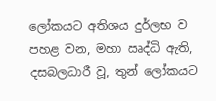ලෝකයට අතිශය දුර්ලභ ව පහළ වන, මහා ඍද්ධි ඇති, දසබලධාරී වූ, තුන් ලෝකයට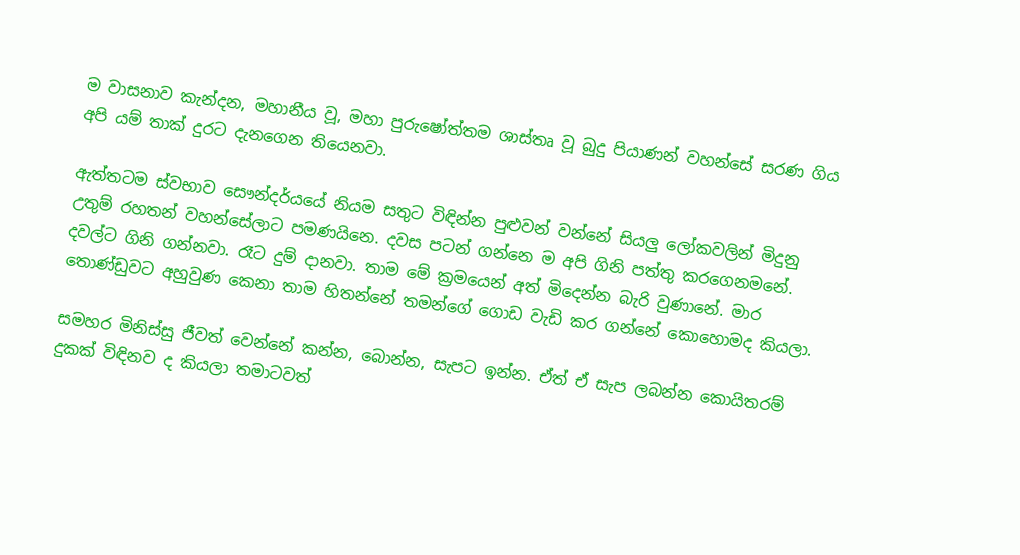ම වාසනාව කැන්දන, මහානීය වූ, මහා පුරුෂෝත්තම ශාස්තෘ වූ බුදු පියාණන් වහන්සේ සරණ ගිය අපි යම් තාක් දුරට දැනගෙන තියෙනවා.

ඇත්තටම ස්වභාව සෞන්දර්යයේ නියම සතුට විඳින්න පුළුවන් වන්නේ සියලු ලෝකවලින් මිදුනු උතුම් රහතන් වහන්සේලාට පමණයිනෙ. දවස පටන් ගන්නෙ ම අපි ගිනි පත්තු කරගෙනමනේ. දවල්ට ගිනි ගන්නවා. රෑට දුම් දානවා. තාම මේ ක්‍රමයෙන් අත් මිදෙන්න බැරි වුණානේ. මාර තොණ්ඩුවට අහුවුණ කෙනා තාම හිතන්නේ තමන්ගේ ගොඩ වැඩි කර ගන්නේ කොහොමද කියලා.

සමහර මිනිස්සු ජීවත් වෙන්නේ කන්න, බොන්න, සැපට ඉන්න. ඒත් ඒ සැප ලබන්න කොයිතරම් දුකක් විඳිනව ද කියලා තමාටවත්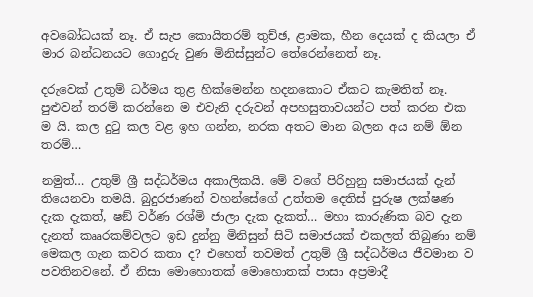අවබෝධයක් නෑ. ඒ සැප කොයිතරම් තුච්ඡ, ළාමක, හීන දෙයක් ද කියලා ඒ මාර බන්ධනයට ගොදුරු වුණ මිනිස්සුන්ට තේරෙන්නෙත් නෑ.

දරුවෙක් උතුම් ධර්මය තුළ හික්මෙන්න හදනකොට ඒකට කැමතිත් නෑ. පුළුවන් තරම් කරන්නෙ ම එවැනි දරුවන් අපහසුතාවයන්ට පත් කරන එක ම යි. කල දුටු කල වළ ඉහ ගන්න, නරක අතට මාන බලන අය නම් ඕන තරම්…

නමුත්… උතුම් ශ්‍රී සද්ධර්මය අකාලිකයි. මේ වගේ පිරිහුනු සමාජයක් දැන් තියෙනවා තමයි. බුදුරජාණන් වහන්සේගේ උත්තම දෙතිස් පුරුෂ ලක්ෂණ දැක දැකත්, ෂඞ් වර්ණ රශ්මි ජාලා දැක දැකත්… මහා කාරුණික බව දැන දැනත් කෲරකම්වලට ඉඩ දුන්නු මිනිසුන් සිටි සමාජයක් එකලත් තිබුණා නම් මෙකල ගැන කවර කතා ද? එහෙත් තවමත් උතුම් ශ්‍රී සද්ධර්මය ජීවමාන ව පවතිනවනේ. ඒ නිසා මොහොතක් මොහොතක් පාසා අප්‍රමාදී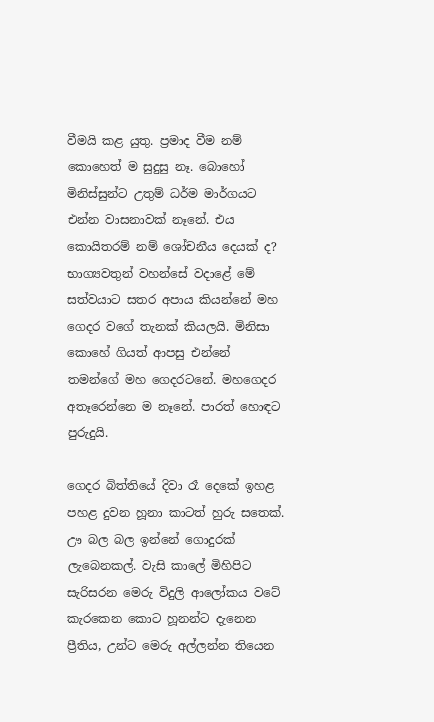වීමයි කළ යුතු. ප්‍රමාද වීම නම් කොහෙත් ම සුදුසු නෑ. බොහෝ මිනිස්සුන්ට උතුම් ධර්ම මාර්ගයට එන්න වාසනාවක් නෑනේ. එය කොයිතරම් නම් ශෝචනීය දෙයක් ද? භාග්‍යවතුන් වහන්සේ වදාළේ මේ සත්වයාට සතර අපාය කියන්නේ මහ ගෙදර වගේ තැනක් කියලයි. මිනිසා කොහේ ගියත් ආපසු එන්නේ තමන්ගේ මහ ගෙදරටනේ. මහගෙදර අතෑරෙන්නෙ ම නෑනේ. පාරත් හොඳට පුරුදුයි.

ගෙදර බිත්තියේ දිවා රෑ දෙකේ ඉහළ පහළ දුවන හූනා කාටත් හුරු සතෙක්. ඌ බල බල ඉන්නේ ගොදුරක් ලැබෙනකල්. වැසි කාලේ මිහිපිට සැරිසරන මෙරු විදුලි ආලෝකය වටේ කැරකෙන කොට හූනන්ට දැනෙන ප්‍රීතිය, උන්ට මෙරු අල්ලන්න තියෙන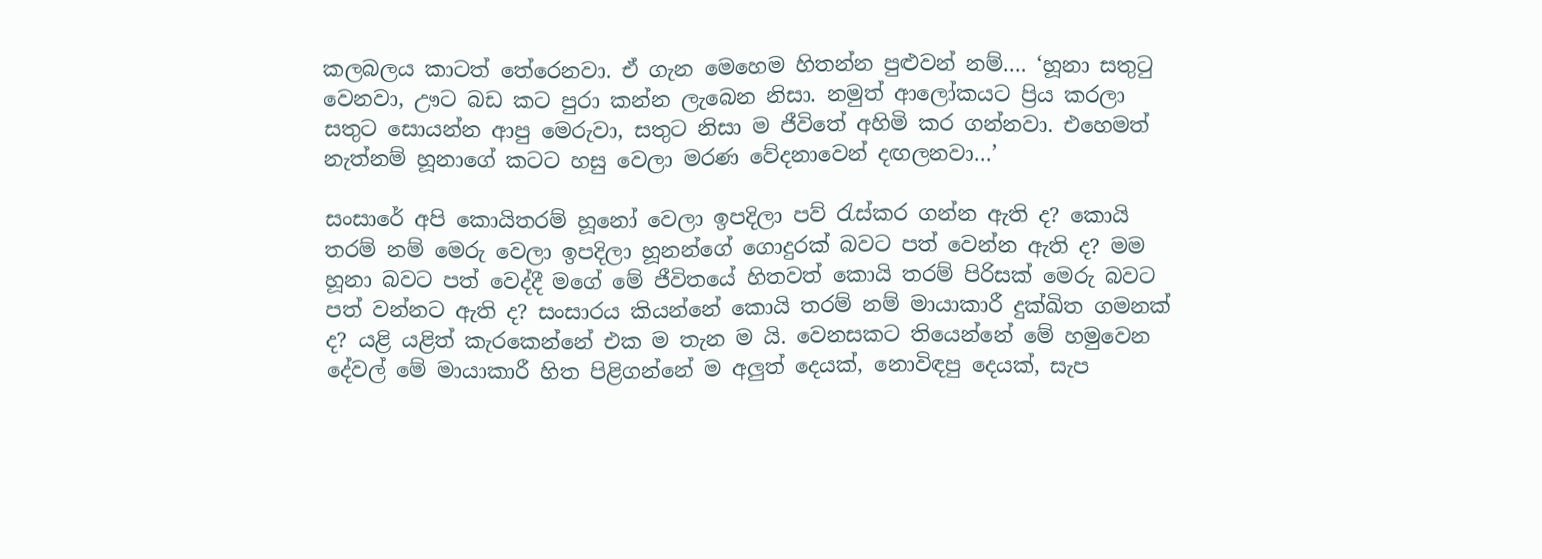කලබලය කාටත් තේරෙනවා. ඒ ගැන මෙහෙම හිතන්න පුළුවන් නම්…. ‘හූනා සතුටු වෙනවා, ඌට බඩ කට පුරා කන්න ලැබෙන නිසා. නමුත් ආලෝකයට ප්‍රිය කරලා සතුට සොයන්න ආපු මෙරුවා, සතුට නිසා ම ජීවිතේ අහිමි කර ගන්නවා. එහෙමත් නැත්නම් හූනාගේ කටට හසු වෙලා මරණ වේදනාවෙන් දඟලනවා…’

සංසාරේ අපි කොයිතරම් හූනෝ වෙලා ඉපදිලා පව් රැස්කර ගන්න ඇති ද? කොයි තරම් නම් මෙරු වෙලා ඉපදිලා හූනන්ගේ ගොදුරක් බවට පත් වෙන්න ඇති ද? මම හූනා බවට පත් වෙද්දී මගේ මේ ජීවිතයේ හිතවත් කොයි තරම් පිරිසක් මෙරු බවට පත් වන්නට ඇති ද? සංසාරය කියන්නේ කොයි තරම් නම් මායාකාරී දුක්ඛිත ගමනක් ද? යළි යළිත් කැරකෙන්නේ එක ම තැන ම යි. වෙනසකට තියෙන්නේ මේ හමුවෙන දේවල් මේ මායාකාරී හිත පිළිගන්නේ ම අලුත් දෙයක්, නොවිඳපු දෙයක්, සැප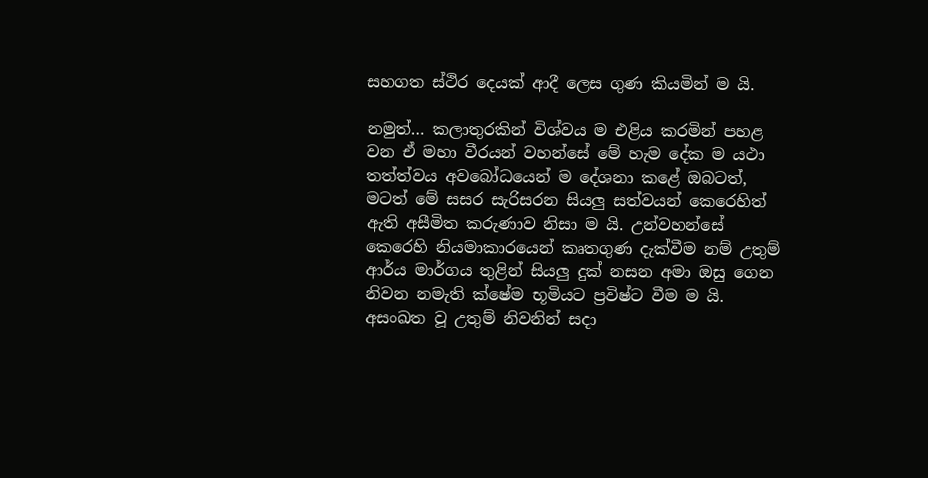සහගත ස්ථිර දෙයක් ආදී ලෙස ගුණ කියමින් ම යි.

නමුත්… කලාතුරකින් විශ්වය ම එළිය කරමින් පහළ වන ඒ මහා වීරයන් වහන්සේ මේ හැම දේක ම යථා තත්ත්වය අවබෝධයෙන් ම දේශනා කළේ ඔබටත්, මටත් මේ සසර සැරිසරන සියලු සත්වයන් කෙරෙහිත් ඇති අසීමිත කරුණාව නිසා ම යි. උන්වහන්සේ කෙරෙහි නියමාකාරයෙන් කෘතගුණ දැක්වීම නම් උතුම් ආර්ය මාර්ගය තුළින් සියලු දුක් නසන අමා ඔසු ගෙන නිවන නමැති ක්ෂේම භූමියට ප්‍රවිෂ්ට වීම ම යි. අසංඛත වූ උතුම් නිවනින් සදා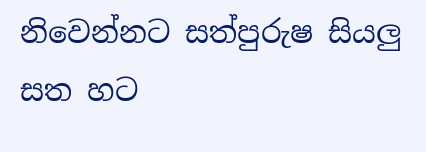නිවෙන්නට සත්පුරුෂ සියලු සත හට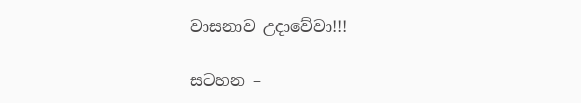වාසනාව උදාවේවා!!!

සටහන –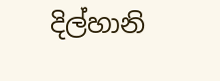දිල්හානි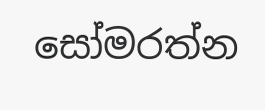සෝමරත්න